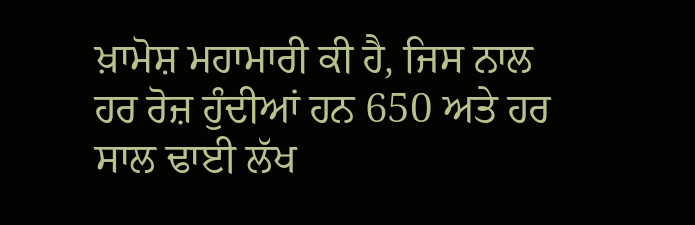ਖ਼ਾਮੋਸ਼ ਮਹਾਮਾਰੀ ਕੀ ਹੈ, ਜਿਸ ਨਾਲ ਹਰ ਰੋਜ਼ ਹੁੰਦੀਆਂ ਹਨ 650 ਅਤੇ ਹਰ ਸਾਲ ਢਾਈ ਲੱਖ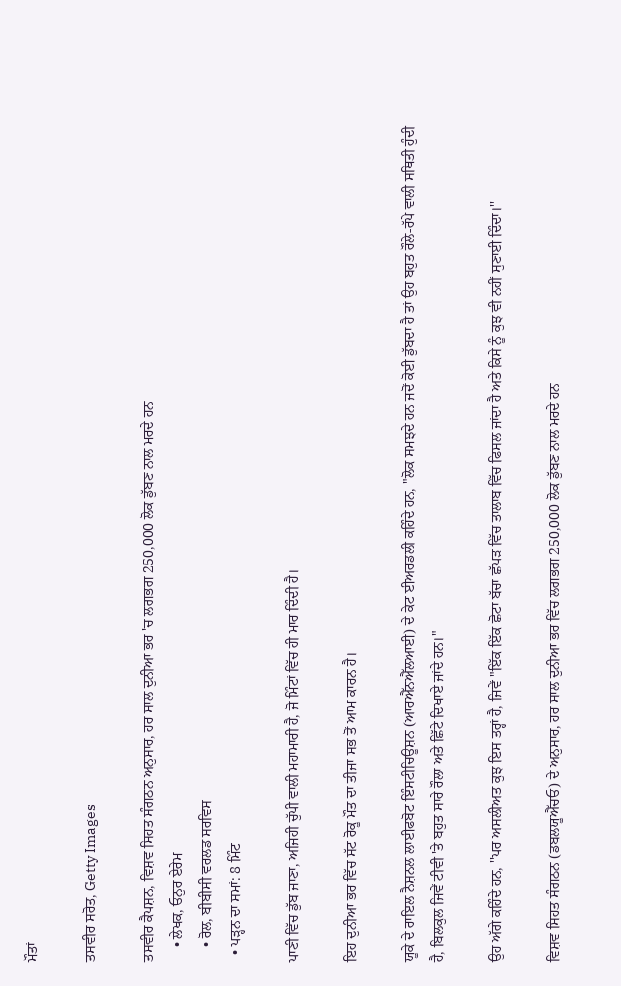ਮੌਤਾਂ

ਤਸਵੀਰ ਸਰੋਤ, Getty Images

ਤਸਵੀਰ ਕੈਪਸ਼ਨ, ਵਿਸ਼ਵ ਸਿਹਤ ਸੰਗਠਨ ਅਨੁਸਾਰ, ਹਰ ਸਾਲ ਦੁਨੀਆ ਭਰ 'ਚ ਲਗਭਗ 250,000 ਲੋਕ ਡੁੱਬਣ ਨਾਲ ਮਰਦੇ ਹਨ
    • ਲੇਖਕ, ਓਨੁਰ ਏਰੇਮ
    • ਰੋਲ, ਬੀਬੀਸੀ ਵਰਲਡ ਸਰਵਿਸ
  • ਪੜ੍ਹਨ ਦਾ ਸਮਾਂ: 8 ਮਿੰਟ

ਪਾਣੀ ਵਿੱਚ ਡੁੱਬ ਜਾਣਾ, ਅਜਿਹੀ ਚੁੱਪੀ ਵਾਲੀ ਮਹਾਮਾਰੀ ਹੈ, ਜੋ ਮਿੰਟਾਂ ਵਿੱਚ ਹੀ ਮਾਰ ਦਿੰਦੀ ਹੈ।

ਇਹ ਦੁਨੀਆ ਭਰ ਵਿੱਚ ਸੱਟ ਰੋਕੂ ਮੌਤ ਦਾ ਤੀਜਾ ਸਭ ਤੋਂ ਆਮ ਕਾਰਨ ਹੈ।

ਯੂਕੇ ਦੇ ਰਾਇਲ ਨੈਸ਼ਨਲ ਲਾਈਫਬੋਟ ਇੰਸਟੀਚਿਊਸ਼ਨ (ਆਰਐੱਨਐੱਲਆਈ) ਦੇ ਕੇਟ ਈਅਰਡਲੀ ਕਹਿੰਦੇ ਹਨ, "ਲੋਕ ਸਮਝਦੇ ਹਨ ਜਦੋਂ ਕੋਈ ਡੁੱਬਦਾ ਹੈ ਤਾਂ ਉਹ ਬਹੁਤ ਰੌਲੇ-ਰੱਪੇ ਵਾਲੀ ਸਥਿਤੀ ਹੁੰਦੀ ਹੈ, ਬਿਲਕੁਲ ਜਿਵੇਂ ਟੀਵੀ 'ਤੇ ਬਹੁਤ ਸਾਰੇ ਰੌਲਾ ਅਤੇ ਛਿੱਟੇ ਦਿਖਾਏ ਜਾਂਦੇ ਹਨ।"

ਉਹ ਅੱਗੇ ਕਹਿੰਦੇ ਹਨ, ''ਪਰ ਅਸਲੀਅਤ ਕੁਝ ਇਸ ਤਰ੍ਹਾਂ ਹੈ, ਜਿਵੇਂ "ਇੱਕ ਇੱਕ ਛੋਟਾ ਬੱਚਾ ਛੱਪੜ ਵਿੱਚ ਤਾਲਾਬ ਵਿੱਚ ਫਿਸਲ ਜਾਂਦਾ ਹੈ ਅਤੇ ਕਿਸੇ ਨੂੰ ਕੁਝ ਵੀ ਨਹੀਂ ਸੁਣਾਈ ਦਿੰਦਾ।''

ਵਿਸ਼ਵ ਸਿਹਤ ਸੰਗਠਨ (ਡਬਲਯੂਐੱਚਓ) ਦੇ ਅਨੁਸਾਰ, ਹਰ ਸਾਲ ਦੁਨੀਆ ਭਰ ਵਿੱਚ ਲਗਭਗ 250,000 ਲੋਕ ਡੁੱਬਣ ਨਾਲ ਮਰਦੇ ਹਨ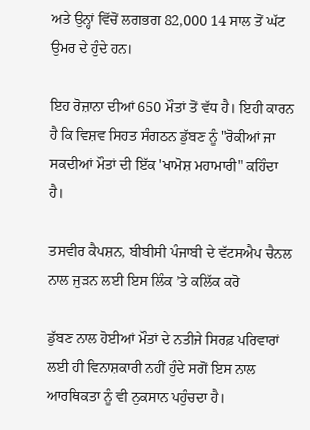ਅਤੇ ਉਨ੍ਹਾਂ ਵਿੱਚੋਂ ਲਗਭਗ 82,000 14 ਸਾਲ ਤੋਂ ਘੱਟ ਉਮਰ ਦੇ ਹੁੰਦੇ ਹਨ।

ਇਹ ਰੋਜ਼ਾਨਾ ਦੀਆਂ 650 ਮੌਤਾਂ ਤੋਂ ਵੱਧ ਹੈ। ਇਹੀ ਕਾਰਨ ਹੈ ਕਿ ਵਿਸ਼ਵ ਸਿਹਤ ਸੰਗਠਨ ਡੁੱਬਣ ਨੂੰ "ਰੋਕੀਆਂ ਜਾ ਸਕਦੀਆਂ ਮੌਤਾਂ ਦੀ ਇੱਕ 'ਖਾਮੋਸ਼ ਮਹਾਮਾਰੀ" ਕਹਿੰਦਾ ਹੈ।

ਤਸਵੀਰ ਕੈਪਸ਼ਨ, ਬੀਬੀਸੀ ਪੰਜਾਬੀ ਦੇ ਵੱਟਸਐਪ ਚੈਨਲ ਨਾਲ ਜੁੜਨ ਲਈ ਇਸ ਲਿੰਕ ’ਤੇ ਕਲਿੱਕ ਕਰੋ

ਡੁੱਬਣ ਨਾਲ ਹੋਈਆਂ ਮੌਤਾਂ ਦੇ ਨਤੀਜੇ ਸਿਰਫ਼ ਪਰਿਵਾਰਾਂ ਲਈ ਹੀ ਵਿਨਾਸ਼ਕਾਰੀ ਨਹੀਂ ਹੁੰਦੇ ਸਗੋਂ ਇਸ ਨਾਲ ਆਰਥਿਕਤਾ ਨੂੰ ਵੀ ਨੁਕਸਾਨ ਪਹੁੰਚਦਾ ਹੈ।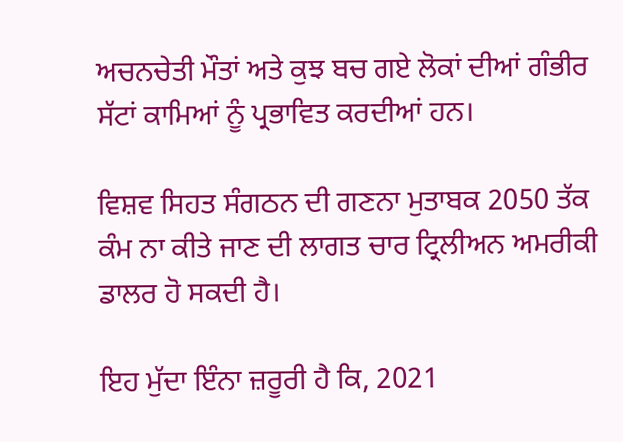ਅਚਨਚੇਤੀ ਮੌਤਾਂ ਅਤੇ ਕੁਝ ਬਚ ਗਏ ਲੋਕਾਂ ਦੀਆਂ ਗੰਭੀਰ ਸੱਟਾਂ ਕਾਮਿਆਂ ਨੂੰ ਪ੍ਰਭਾਵਿਤ ਕਰਦੀਆਂ ਹਨ।

ਵਿਸ਼ਵ ਸਿਹਤ ਸੰਗਠਨ ਦੀ ਗਣਨਾ ਮੁਤਾਬਕ 2050 ਤੱਕ ਕੰਮ ਨਾ ਕੀਤੇ ਜਾਣ ਦੀ ਲਾਗਤ ਚਾਰ ਟ੍ਰਿਲੀਅਨ ਅਮਰੀਕੀ ਡਾਲਰ ਹੋ ਸਕਦੀ ਹੈ।

ਇਹ ਮੁੱਦਾ ਇੰਨਾ ਜ਼ਰੂਰੀ ਹੈ ਕਿ, 2021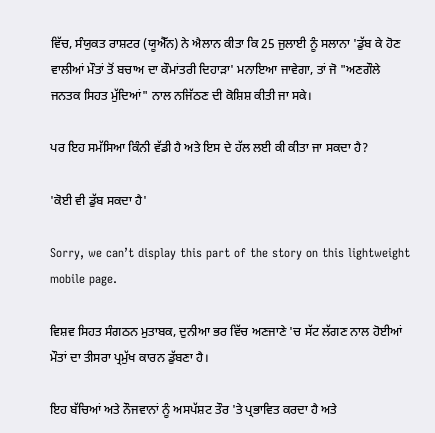ਵਿੱਚ, ਸੰਯੁਕਤ ਰਾਸ਼ਟਰ (ਯੂਐੱਨ) ਨੇ ਐਲਾਨ ਕੀਤਾ ਕਿ 25 ਜੁਲਾਈ ਨੂੰ ਸਲਾਨਾ 'ਡੁੱਬ ਕੇ ਹੋਣ ਵਾਲੀਆਂ ਮੌਤਾਂ ਤੋਂ ਬਚਾਅ ਦਾ ਕੌਮਾਂਤਰੀ ਦਿਹਾੜਾ' ਮਨਾਇਆ ਜਾਵੇਗਾ, ਤਾਂ ਜੋ "ਅਣਗੌਲੇ ਜਨਤਕ ਸਿਹਤ ਮੁੱਦਿਆਂ" ਨਾਲ ਨਜਿੱਠਣ ਦੀ ਕੋਸ਼ਿਸ਼ ਕੀਤੀ ਜਾ ਸਕੇ।

ਪਰ ਇਹ ਸਮੱਸਿਆ ਕਿੰਨੀ ਵੱਡੀ ਹੈ ਅਤੇ ਇਸ ਦੇ ਹੱਲ ਲਈ ਕੀ ਕੀਤਾ ਜਾ ਸਕਦਾ ਹੈ?

'ਕੋਈ ਵੀ ਡੁੱਬ ਸਕਦਾ ਹੈ'

Sorry, we can’t display this part of the story on this lightweight mobile page.

ਵਿਸ਼ਵ ਸਿਹਤ ਸੰਗਠਨ ਮੁਤਾਬਕ, ਦੁਨੀਆ ਭਰ ਵਿੱਚ ਅਣਜਾਣੇ 'ਚ ਸੱਟ ਲੱਗਣ ਨਾਲ ਹੋਈਆਂ ਮੌਤਾਂ ਦਾ ਤੀਸਰਾ ਪ੍ਰਮੁੱਖ ਕਾਰਨ ਡੁੱਬਣਾ ਹੈ।

ਇਹ ਬੱਚਿਆਂ ਅਤੇ ਨੌਜਵਾਨਾਂ ਨੂੰ ਅਸਪੱਸ਼ਟ ਤੌਰ 'ਤੇ ਪ੍ਰਭਾਵਿਤ ਕਰਦਾ ਹੈ ਅਤੇ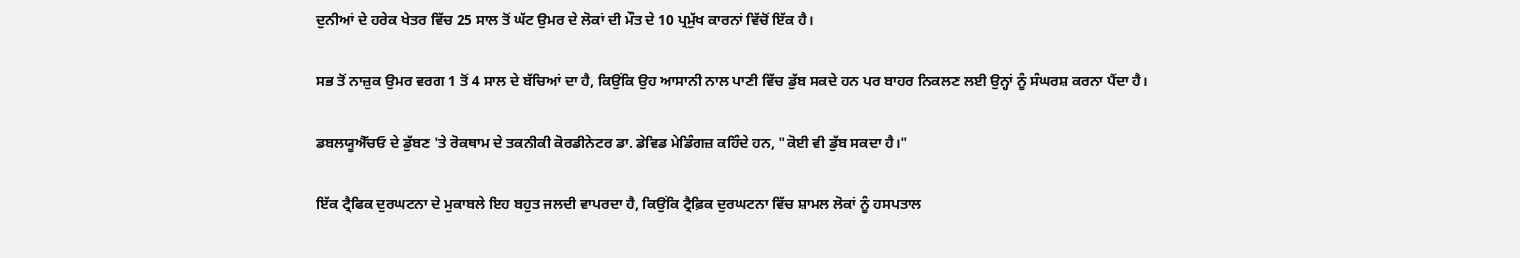ਦੁਨੀਆਂ ਦੇ ਹਰੇਕ ਖੇਤਰ ਵਿੱਚ 25 ਸਾਲ ਤੋਂ ਘੱਟ ਉਮਰ ਦੇ ਲੋਕਾਂ ਦੀ ਮੌਤ ਦੇ 10 ਪ੍ਰਮੁੱਖ ਕਾਰਨਾਂ ਵਿੱਚੋਂ ਇੱਕ ਹੈ।

ਸਭ ਤੋਂ ਨਾਜ਼ੁਕ ਉਮਰ ਵਰਗ 1 ਤੋਂ 4 ਸਾਲ ਦੇ ਬੱਚਿਆਂ ਦਾ ਹੈ, ਕਿਉਂਕਿ ਉਹ ਆਸਾਨੀ ਨਾਲ ਪਾਣੀ ਵਿੱਚ ਡੁੱਬ ਸਕਦੇ ਹਨ ਪਰ ਬਾਹਰ ਨਿਕਲਣ ਲਈ ਉਨ੍ਹਾਂ ਨੂੰ ਸੰਘਰਸ਼ ਕਰਨਾ ਪੈਂਦਾ ਹੈ।

ਡਬਲਯੂਐੱਚਓ ਦੇ ਡੁੱਬਣ 'ਤੇ ਰੋਕਥਾਮ ਦੇ ਤਕਨੀਕੀ ਕੋਰਡੀਨੇਟਰ ਡਾ. ਡੇਵਿਡ ਮੇਡਿੰਗਜ਼ ਕਹਿੰਦੇ ਹਨ, "ਕੋਈ ਵੀ ਡੁੱਬ ਸਕਦਾ ਹੈ।"

ਇੱਕ ਟ੍ਰੈਫਿਕ ਦੁਰਘਟਨਾ ਦੇ ਮੁਕਾਬਲੇ ਇਹ ਬਹੁਤ ਜਲਦੀ ਵਾਪਰਦਾ ਹੈ, ਕਿਉਂਕਿ ਟ੍ਰੈਫ਼ਿਕ ਦੁਰਘਟਨਾ ਵਿੱਚ ਸ਼ਾਮਲ ਲੋਕਾਂ ਨੂੰ ਹਸਪਤਾਲ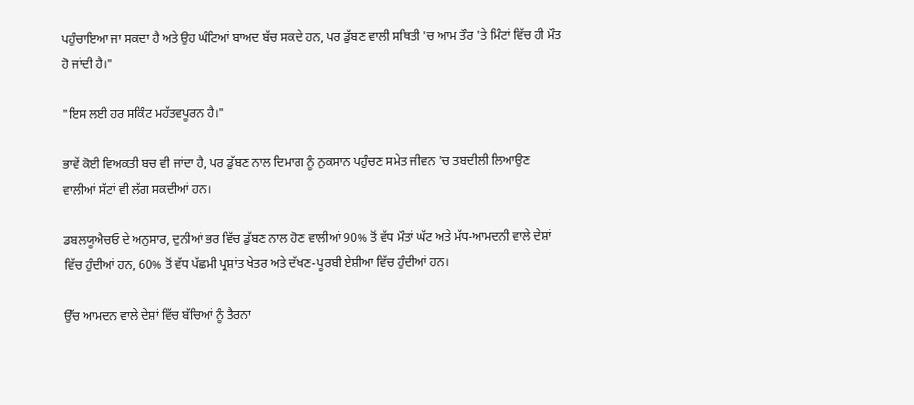ਪਹੁੰਚਾਇਆ ਜਾ ਸਕਦਾ ਹੈ ਅਤੇ ਉਹ ਘੰਟਿਆਂ ਬਾਅਦ ਬੱਚ ਸਕਦੇ ਹਨ, ਪਰ ਡੁੱਬਣ ਵਾਲੀ ਸਥਿਤੀ 'ਚ ਆਮ ਤੌਰ 'ਤੇ ਮਿੰਟਾਂ ਵਿੱਚ ਹੀ ਮੌਤ ਹੋ ਜਾਂਦੀ ਹੈ।"

"ਇਸ ਲਈ ਹਰ ਸਕਿੰਟ ਮਹੱਤਵਪੂਰਨ ਹੈ।"

ਭਾਵੇਂ ਕੋਈ ਵਿਅਕਤੀ ਬਚ ਵੀ ਜਾਂਦਾ ਹੈ, ਪਰ ਡੁੱਬਣ ਨਾਲ ਦਿਮਾਗ ਨੂੰ ਨੁਕਸਾਨ ਪਹੁੰਚਣ ਸਮੇਤ ਜੀਵਨ 'ਚ ਤਬਦੀਲੀ ਲਿਆਉਣ ਵਾਲੀਆਂ ਸੱਟਾਂ ਵੀ ਲੱਗ ਸਕਦੀਆਂ ਹਨ।

ਡਬਲਯੂਐਚਓ ਦੇ ਅਨੁਸਾਰ, ਦੁਨੀਆਂ ਭਰ ਵਿੱਚ ਡੁੱਬਣ ਨਾਲ ਹੋਣ ਵਾਲੀਆਂ 90% ਤੋਂ ਵੱਧ ਮੌਤਾਂ ਘੱਟ ਅਤੇ ਮੱਧ-ਆਮਦਨੀ ਵਾਲੇ ਦੇਸ਼ਾਂ ਵਿੱਚ ਹੁੰਦੀਆਂ ਹਨ, 60% ਤੋਂ ਵੱਧ ਪੱਛਮੀ ਪ੍ਰਸ਼ਾਂਤ ਖੇਤਰ ਅਤੇ ਦੱਖਣ-ਪੂਰਬੀ ਏਸ਼ੀਆ ਵਿੱਚ ਹੁੰਦੀਆਂ ਹਨ।

ਉੱਚ ਆਮਦਨ ਵਾਲੇ ਦੇਸ਼ਾਂ ਵਿੱਚ ਬੱਚਿਆਂ ਨੂੰ ਤੈਰਨਾ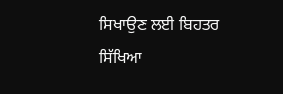ਸਿਖਾਉਣ ਲਈ ਬਿਹਤਰ ਸਿੱਖਿਆ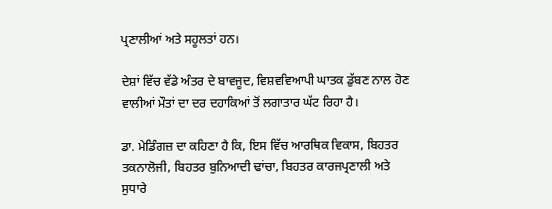ਪ੍ਰਣਾਲੀਆਂ ਅਤੇ ਸਹੂਲਤਾਂ ਹਨ।

ਦੇਸ਼ਾਂ ਵਿੱਚ ਵੱਡੇ ਅੰਤਰ ਦੇ ਬਾਵਜੂਦ, ਵਿਸ਼ਵਵਿਆਪੀ ਘਾਤਕ ਡੁੱਬਣ ਨਾਲ ਹੋਣ ਵਾਲੀਆਂ ਮੌਤਾਂ ਦਾ ਦਰ ਦਹਾਕਿਆਂ ਤੋਂ ਲਗਾਤਾਰ ਘੱਟ ਰਿਹਾ ਹੈ।

ਡਾ. ਮੇਡਿੰਗਜ਼ ਦਾ ਕਹਿਣਾ ਹੈ ਕਿ, ਇਸ ਵਿੱਚ ਆਰਥਿਕ ਵਿਕਾਸ, ਬਿਹਤਰ ਤਕਨਾਲੋਜੀ, ਬਿਹਤਰ ਬੁਨਿਆਦੀ ਢਾਂਚਾ, ਬਿਹਤਰ ਕਾਰਜਪ੍ਰਣਾਲੀ ਅਤੇ ਸੁਧਾਰੇ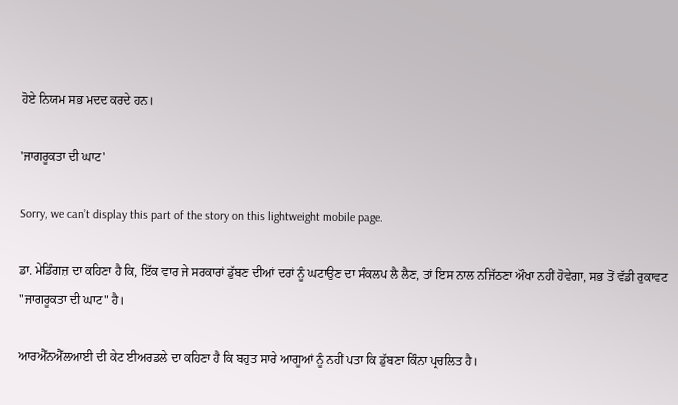ਹੋਏ ਨਿਯਮ ਸਭ ਮਦਦ ਕਰਦੇ ਹਨ।

'ਜਾਗਰੂਕਤਾ ਦੀ ਘਾਟ'

Sorry, we can’t display this part of the story on this lightweight mobile page.

ਡਾ. ਮੇਡਿੰਗਜ਼ ਦਾ ਕਹਿਣਾ ਹੈ ਕਿ, ਇੱਕ ਵਾਰ ਜੇ ਸਰਕਾਰਾਂ ਡੁੱਬਣ ਦੀਆਂ ਦਰਾਂ ਨੂੰ ਘਟਾਉਣ ਦਾ ਸੰਕਲਪ ਲੈ ਲੈਣ, ਤਾਂ ਇਸ ਨਾਲ ਨਜਿੱਠਣਾ ਔਖਾ ਨਹੀਂ ਹੋਵੇਗਾ, ਸਭ ਤੋਂ ਵੱਡੀ ਰੁਕਾਵਟ "ਜਾਗਰੂਕਤਾ ਦੀ ਘਾਟ" ਹੈ।

ਆਰਐੱਨਐੱਲਆਈ ਦੀ ਕੇਟ ਈਅਰਡਲੇ ਦਾ ਕਹਿਣਾ ਹੈ ਕਿ ਬਹੁਤ ਸਾਰੇ ਆਗੂਆਂ ਨੂੰ ਨਹੀਂ ਪਤਾ ਕਿ ਡੁੱਬਣਾ ਕਿੰਨਾ ਪ੍ਰਚਲਿਤ ਹੈ।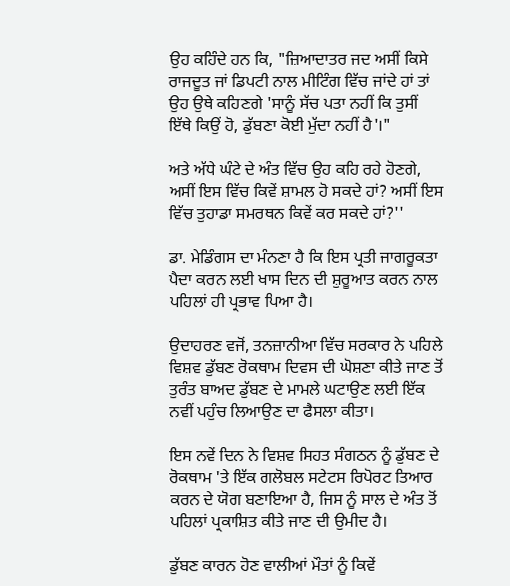ਉਹ ਕਹਿੰਦੇ ਹਨ ਕਿ, "ਜ਼ਿਆਦਾਤਰ ਜਦ ਅਸੀਂ ਕਿਸੇ ਰਾਜਦੂਤ ਜਾਂ ਡਿਪਟੀ ਨਾਲ ਮੀਟਿੰਗ ਵਿੱਚ ਜਾਂਦੇ ਹਾਂ ਤਾਂ ਉਹ ਉਥੇ ਕਹਿਣਗੇ 'ਸਾਨੂੰ ਸੱਚ ਪਤਾ ਨਹੀਂ ਕਿ ਤੁਸੀਂ ਇੱਥੇ ਕਿਉਂ ਹੋ, ਡੁੱਬਣਾ ਕੋਈ ਮੁੱਦਾ ਨਹੀਂ ਹੈ'।"

ਅਤੇ ਅੱਧੇ ਘੰਟੇ ਦੇ ਅੰਤ ਵਿੱਚ ਉਹ ਕਹਿ ਰਹੇ ਹੋਣਗੇ, ਅਸੀਂ ਇਸ ਵਿੱਚ ਕਿਵੇਂ ਸ਼ਾਮਲ ਹੋ ਸਕਦੇ ਹਾਂ? ਅਸੀਂ ਇਸ ਵਿੱਚ ਤੁਹਾਡਾ ਸਮਰਥਨ ਕਿਵੇਂ ਕਰ ਸਕਦੇ ਹਾਂ?''

ਡਾ. ਮੇਡਿੰਗਸ ਦਾ ਮੰਨਣਾ ਹੈ ਕਿ ਇਸ ਪ੍ਰਤੀ ਜਾਗਰੂਕਤਾ ਪੈਦਾ ਕਰਨ ਲਈ ਖਾਸ ਦਿਨ ਦੀ ਸ਼ੁਰੂਆਤ ਕਰਨ ਨਾਲ ਪਹਿਲਾਂ ਹੀ ਪ੍ਰਭਾਵ ਪਿਆ ਹੈ।

ਉਦਾਹਰਣ ਵਜੋਂ, ਤਨਜ਼ਾਨੀਆ ਵਿੱਚ ਸਰਕਾਰ ਨੇ ਪਹਿਲੇ ਵਿਸ਼ਵ ਡੁੱਬਣ ਰੋਕਥਾਮ ਦਿਵਸ ਦੀ ਘੋਸ਼ਣਾ ਕੀਤੇ ਜਾਣ ਤੋਂ ਤੁਰੰਤ ਬਾਅਦ ਡੁੱਬਣ ਦੇ ਮਾਮਲੇ ਘਟਾਉਣ ਲਈ ਇੱਕ ਨਵੀਂ ਪਹੁੰਚ ਲਿਆਉਣ ਦਾ ਫੈਸਲਾ ਕੀਤਾ।

ਇਸ ਨਵੇਂ ਦਿਨ ਨੇ ਵਿਸ਼ਵ ਸਿਹਤ ਸੰਗਠਨ ਨੂੰ ਡੁੱਬਣ ਦੇ ਰੋਕਥਾਮ 'ਤੇ ਇੱਕ ਗਲੋਬਲ ਸਟੇਟਸ ਰਿਪੋਰਟ ਤਿਆਰ ਕਰਨ ਦੇ ਯੋਗ ਬਣਾਇਆ ਹੈ, ਜਿਸ ਨੂੰ ਸਾਲ ਦੇ ਅੰਤ ਤੋਂ ਪਹਿਲਾਂ ਪ੍ਰਕਾਸ਼ਿਤ ਕੀਤੇ ਜਾਣ ਦੀ ਉਮੀਦ ਹੈ।

ਡੁੱਬਣ ਕਾਰਨ ਹੋਣ ਵਾਲੀਆਂ ਮੌਤਾਂ ਨੂੰ ਕਿਵੇਂ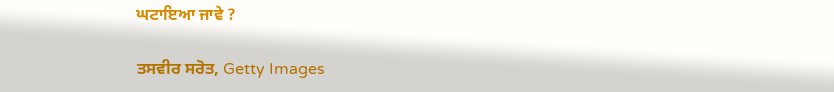ਘਟਾਇਆ ਜਾਵੇ ?

ਤਸਵੀਰ ਸਰੋਤ, Getty Images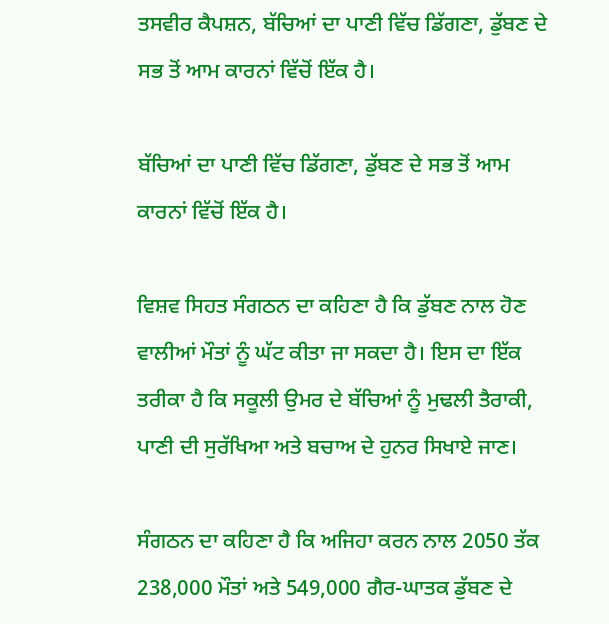ਤਸਵੀਰ ਕੈਪਸ਼ਨ, ਬੱਚਿਆਂ ਦਾ ਪਾਣੀ ਵਿੱਚ ਡਿੱਗਣਾ, ਡੁੱਬਣ ਦੇ ਸਭ ਤੋਂ ਆਮ ਕਾਰਨਾਂ ਵਿੱਚੋਂ ਇੱਕ ਹੈ।

ਬੱਚਿਆਂ ਦਾ ਪਾਣੀ ਵਿੱਚ ਡਿੱਗਣਾ, ਡੁੱਬਣ ਦੇ ਸਭ ਤੋਂ ਆਮ ਕਾਰਨਾਂ ਵਿੱਚੋਂ ਇੱਕ ਹੈ।

ਵਿਸ਼ਵ ਸਿਹਤ ਸੰਗਠਨ ਦਾ ਕਹਿਣਾ ਹੈ ਕਿ ਡੁੱਬਣ ਨਾਲ ਹੋਣ ਵਾਲੀਆਂ ਮੌਤਾਂ ਨੂੰ ਘੱਟ ਕੀਤਾ ਜਾ ਸਕਦਾ ਹੈ। ਇਸ ਦਾ ਇੱਕ ਤਰੀਕਾ ਹੈ ਕਿ ਸਕੂਲੀ ਉਮਰ ਦੇ ਬੱਚਿਆਂ ਨੂੰ ਮੁਢਲੀ ਤੈਰਾਕੀ, ਪਾਣੀ ਦੀ ਸੁਰੱਖਿਆ ਅਤੇ ਬਚਾਅ ਦੇ ਹੁਨਰ ਸਿਖਾਏ ਜਾਣ।

ਸੰਗਠਨ ਦਾ ਕਹਿਣਾ ਹੈ ਕਿ ਅਜਿਹਾ ਕਰਨ ਨਾਲ 2050 ਤੱਕ 238,000 ਮੌਤਾਂ ਅਤੇ 549,000 ਗੈਰ-ਘਾਤਕ ਡੁੱਬਣ ਦੇ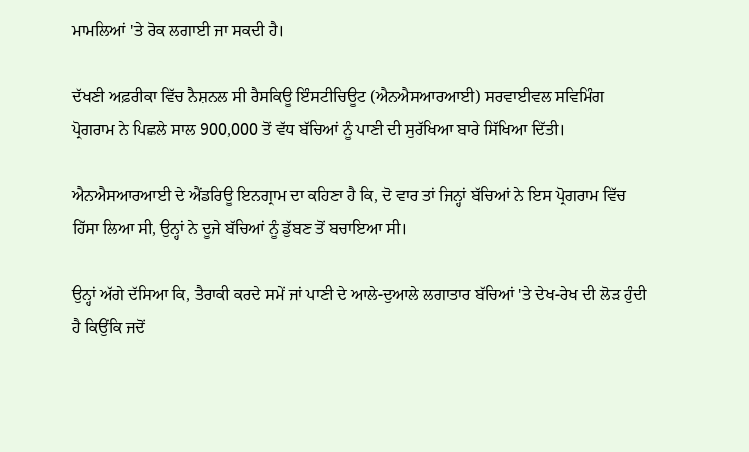ਮਾਮਲਿਆਂ 'ਤੇ ਰੋਕ ਲਗਾਈ ਜਾ ਸਕਦੀ ਹੈ।

ਦੱਖਣੀ ਅਫ਼ਰੀਕਾ ਵਿੱਚ ਨੈਸ਼ਨਲ ਸੀ ਰੈਸਕਿਊ ਇੰਸਟੀਚਿਊਟ (ਐਨਐਸਆਰਆਈ) ਸਰਵਾਈਵਲ ਸਵਿਮਿੰਗ ਪ੍ਰੋਗਰਾਮ ਨੇ ਪਿਛਲੇ ਸਾਲ 900,000 ਤੋਂ ਵੱਧ ਬੱਚਿਆਂ ਨੂੰ ਪਾਣੀ ਦੀ ਸੁਰੱਖਿਆ ਬਾਰੇ ਸਿੱਖਿਆ ਦਿੱਤੀ।

ਐਨਐਸਆਰਆਈ ਦੇ ਐਂਡਰਿਊ ਇਨਗ੍ਰਾਮ ਦਾ ਕਹਿਣਾ ਹੈ ਕਿ, ਦੋ ਵਾਰ ਤਾਂ ਜਿਨ੍ਹਾਂ ਬੱਚਿਆਂ ਨੇ ਇਸ ਪ੍ਰੋਗਰਾਮ ਵਿੱਚ ਹਿੱਸਾ ਲਿਆ ਸੀ, ਉਨ੍ਹਾਂ ਨੇ ਦੂਜੇ ਬੱਚਿਆਂ ਨੂੰ ਡੁੱਬਣ ਤੋਂ ਬਚਾਇਆ ਸੀ।

ਉਨ੍ਹਾਂ ਅੱਗੇ ਦੱਸਿਆ ਕਿ, ਤੈਰਾਕੀ ਕਰਦੇ ਸਮੇਂ ਜਾਂ ਪਾਣੀ ਦੇ ਆਲੇ-ਦੁਆਲੇ ਲਗਾਤਾਰ ਬੱਚਿਆਂ 'ਤੇ ਦੇਖ-ਰੇਖ ਦੀ ਲੋੜ ਹੁੰਦੀ ਹੈ ਕਿਉਂਕਿ ਜਦੋਂ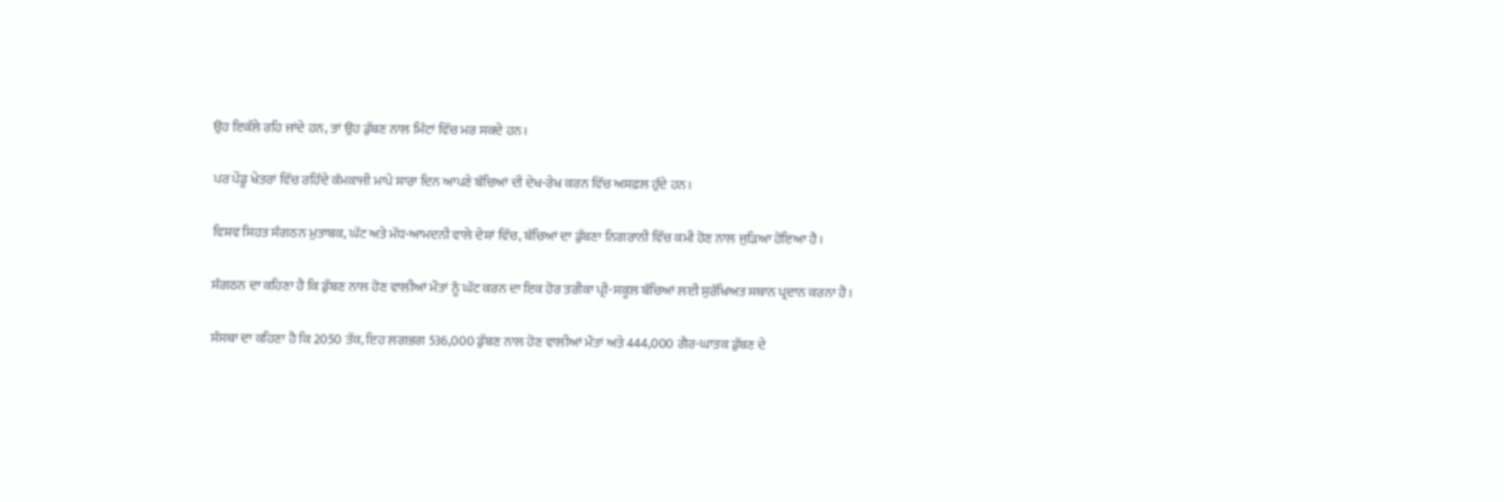ਉਹ ਇਕੱਲੇ ਰਹਿ ਜਾਂਦੇ ਹਨ, ਤਾਂ ਉਹ ਡੁੱਬਣ ਨਾਲ ਮਿੰਟਾਂ ਵਿੱਚ ਮਰ ਸਕਦੇ ਹਨ।

ਪਰ ਪੇਂਡੂ ਖੇਤਰਾਂ ਵਿੱਚ ਰਹਿੰਦੇ ਕੰਮਕਾਜੀ ਮਾਪੇ ਸਾਰਾ ਦਿਨ ਆਪਣੇ ਬੱਚਿਆਂ ਦੀ ਦੇਖ-ਰੇਖ ਕਰਨ ਵਿੱਚ ਅਸਫ਼ਲ ਹੁੰਦੇ ਹਨ।

ਵਿਸ਼ਵ ਸਿਹਤ ਸੰਗਠਨ ਮੁਤਾਬਕ, ਘੱਟ ਅਤੇ ਮੱਧ-ਆਮਦਨੀ ਵਾਲੇ ਦੇਸ਼ਾਂ ਵਿੱਚ, ਬੱਚਿਆਂ ਦਾ ਡੁੱਬਣਾ ਨਿਗਰਾਨੀ ਵਿੱਚ ਕਮੀ ਹੋਣ ਨਾਲ ਜੁੜਿਆ ਹੋਇਆ ਹੈ।

ਸੰਗਠਨ ਦਾ ਕਹਿਣਾ ਹੈ ਕਿ ਡੁੱਬਣ ਨਾਲ ਹੋਣ ਵਾਲੀਆਂ ਮੌਤਾਂ ਨੂੰ ਘੱਟ ਕਰਨ ਦਾ ਇਕ ਹੋਰ ਤਰੀਕਾ ਪ੍ਰੀ-ਸਕੂਲ ਬੱਚਿਆਂ ਲਈ ਸੁਰੱਖਿਅਤ ਸਥਾਨ ਪ੍ਰਦਾਨ ਕਰਨਾ ਹੈ।

ਸੰਸਥਾ ਦਾ ਕਹਿਣਾ ਹੈ ਕਿ 2050 ਤੱਕ, ਇਹ ਲਗਭਗ 536,000 ਡੁੱਬਣ ਨਾਲ ਹੋਣ ਵਾਲੀਆਂ ਮੌਤਾਂ ਅਤੇ 444,000 ਗੈਰ-ਘਾਤਕ ਡੁੱਬਣ ਦੇ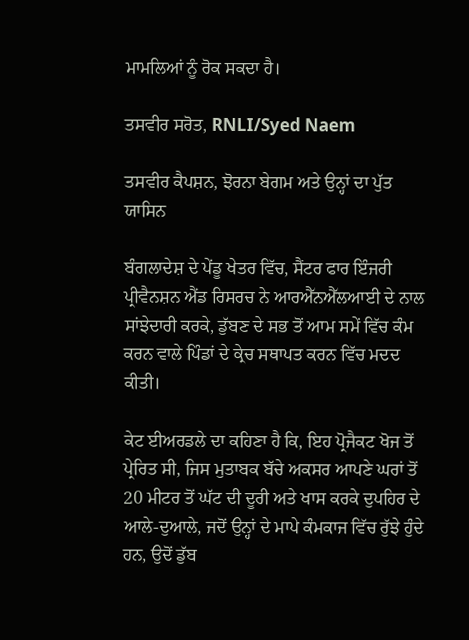ਮਾਮਲਿਆਂ ਨੂੰ ਰੋਕ ਸਕਦਾ ਹੈ।

ਤਸਵੀਰ ਸਰੋਤ, RNLI/Syed Naem

ਤਸਵੀਰ ਕੈਪਸ਼ਨ, ਝੋਰਨਾ ਬੇਗਮ ਅਤੇ ਉਨ੍ਹਾਂ ਦਾ ਪੁੱਤ ਯਾਸਿਨ

ਬੰਗਲਾਦੇਸ਼ ਦੇ ਪੇਂਡੂ ਖੇਤਰ ਵਿੱਚ, ਸੈਂਟਰ ਫਾਰ ਇੰਜਰੀ ਪ੍ਰੀਵੈਨਸ਼ਨ ਐਂਡ ਰਿਸਰਚ ਨੇ ਆਰਐੱਨਐੱਲਆਈ ਦੇ ਨਾਲ ਸਾਂਝੇਦਾਰੀ ਕਰਕੇ, ਡੁੱਬਣ ਦੇ ਸਭ ਤੋਂ ਆਮ ਸਮੇਂ ਵਿੱਚ ਕੰਮ ਕਰਨ ਵਾਲੇ ਪਿੰਡਾਂ ਦੇ ਕ੍ਰੇਚ ਸਥਾਪਤ ਕਰਨ ਵਿੱਚ ਮਦਦ ਕੀਤੀ।

ਕੇਟ ਈਅਰਡਲੇ ਦਾ ਕਹਿਣਾ ਹੈ ਕਿ, ਇਹ ਪ੍ਰੋਜੈਕਟ ਖੋਜ ਤੋਂ ਪ੍ਰੇਰਿਤ ਸੀ, ਜਿਸ ਮੁਤਾਬਕ ਬੱਚੇ ਅਕਸਰ ਆਪਣੇ ਘਰਾਂ ਤੋਂ 20 ਮੀਟਰ ਤੋਂ ਘੱਟ ਦੀ ਦੂਰੀ ਅਤੇ ਖਾਸ ਕਰਕੇ ਦੁਪਹਿਰ ਦੇ ਆਲੇ-ਦੁਆਲੇ, ਜਦੋਂ ਉਨ੍ਹਾਂ ਦੇ ਮਾਪੇ ਕੰਮਕਾਜ ਵਿੱਚ ਰੁੱਝੇ ਹੁੰਦੇ ਹਨ, ਉਦੋਂ ਡੁੱਬ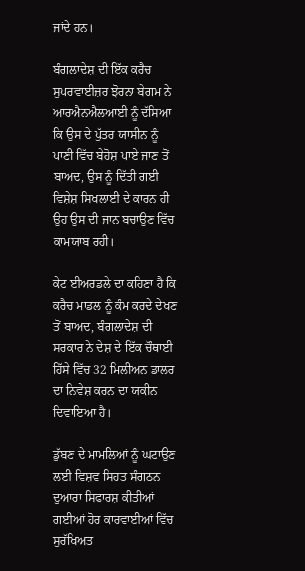ਜਾਂਦੇ ਹਨ।

ਬੰਗਲਾਦੇਸ਼ ਦੀ ਇੱਕ ਕਰੈਚ ਸੁਪਰਵਾਈਜ਼ਰ ਝੋਰਨਾ ਬੇਗਮ ਨੇ ਆਰਐਨਐਲਆਈ ਨੂੰ ਦੱਸਿਆ ਕਿ ਉਸ ਦੇ ਪੁੱਤਰ ਯਾਸੀਨ ਨੂੰ ਪਾਣੀ ਵਿੱਚ ਬੇਹੋਸ਼ ਪਾਏ ਜਾਣ ਤੋਂ ਬਾਅਦ, ਉਸ ਨੂੰ ਦਿੱਤੀ ਗਈ ਵਿਸ਼ੇਸ਼ ਸਿਖਲਾਈ ਦੇ ਕਾਰਨ ਹੀ ਉਹ ਉਸ ਦੀ ਜਾਨ ਬਚਾਉਣ ਵਿੱਚ ਕਾਮਯਾਬ ਰਹੀ।

ਕੇਟ ਈਅਰਡਲੇ ਦਾ ਕਹਿਣਾ ਹੈ ਕਿ ਕਰੈਚ ਮਾਡਲ ਨੂੰ ਕੰਮ ਕਰਦੇ ਦੇਖਣ ਤੋਂ ਬਾਅਦ, ਬੰਗਲਾਦੇਸ਼ ਦੀ ਸਰਕਾਰ ਨੇ ਦੇਸ਼ ਦੇ ਇੱਕ ਚੌਥਾਈ ਹਿੱਸੇ ਵਿੱਚ 32 ਮਿਲੀਅਨ ਡਾਲਰ ਦਾ ਨਿਵੇਸ਼ ਕਰਨ ਦਾ ਯਕੀਨ ਦਿਵਾਇਆ ਹੈ।

ਡੁੱਬਣ ਦੇ ਮਾਮਲਿਆਂ ਨੂੰ ਘਟਾਉਣ ਲਈ ਵਿਸ਼ਵ ਸਿਹਤ ਸੰਗਠਨ ਦੁਆਰਾ ਸਿਫਾਰਸ਼ ਕੀਤੀਆਂ ਗਈਆਂ ਹੋਰ ਕਾਰਵਾਈਆਂ ਵਿੱਚ ਸੁਰੱਖਿਅਤ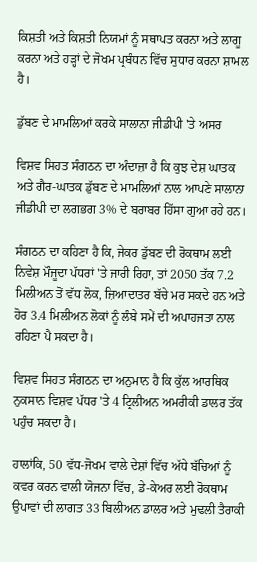ਕਿਸ਼ਤੀ ਅਤੇ ਕਿਸ਼ਤੀ ਨਿਯਮਾਂ ਨੂੰ ਸਥਾਪਤ ਕਰਨਾ ਅਤੇ ਲਾਗੂ ਕਰਨਾ ਅਤੇ ਹੜ੍ਹਾਂ ਦੇ ਜੋਖਮ ਪ੍ਰਬੰਧਨ ਵਿੱਚ ਸੁਧਾਰ ਕਰਨਾ ਸ਼ਾਮਲ ਹੈ।

ਡੁੱਬਣ ਦੇ ਮਾਮਲਿਆਂ ਕਰਕੇ ਸਾਲਾਨਾ ਜੀਡੀਪੀ 'ਤੇ ਅਸਰ

ਵਿਸ਼ਵ ਸਿਹਤ ਸੰਗਠਨ ਦਾ ਅੰਦਾਜ਼ਾ ਹੈ ਕਿ ਕੁਝ ਦੇਸ਼ ਘਾਤਕ ਅਤੇ ਗੈਰ-ਘਾਤਕ ਡੁੱਬਣ ਦੇ ਮਾਮਲਿਆਂ ਨਾਲ ਆਪਣੇ ਸਾਲਾਨਾ ਜੀਡੀਪੀ ਦਾ ਲਗਭਗ 3% ਦੇ ਬਰਾਬਰ ਹਿੱਸਾ ਗੁਆ ਰਹੇ ਹਨ।

ਸੰਗਠਨ ਦਾ ਕਹਿਣਾ ਹੈ ਕਿ, ਜੇਕਰ ਡੁੱਬਣ ਦੀ ਰੋਕਥਾਮ ਲਈ ਨਿਵੇਸ਼ ਮੌਜੂਦਾ ਪੱਧਰਾਂ 'ਤੇ ਜਾਰੀ ਰਿਹਾ, ਤਾਂ 2050 ਤੱਕ 7.2 ਮਿਲੀਅਨ ਤੋਂ ਵੱਧ ਲੋਕ, ਜ਼ਿਆਦਾਤਰ ਬੱਚੇ ਮਰ ਸਕਦੇ ਹਨ ਅਤੇ ਹੋਰ 3.4 ਮਿਲੀਅਨ ਲੋਕਾਂ ਨੂੰ ਲੰਬੇ ਸਮੇਂ ਦੀ ਅਪਾਹਜਤਾ ਨਾਲ ਰਹਿਣਾ ਪੈ ਸਕਦਾ ਹੈ।

ਵਿਸ਼ਵ ਸਿਹਤ ਸੰਗਠਨ ਦਾ ਅਨੁਮਾਨ ਹੈ ਕਿ ਕੁੱਲ ਆਰਥਿਕ ਨੁਕਸਾਨ ਵਿਸ਼ਵ ਪੱਧਰ 'ਤੇ 4 ਟ੍ਰਿਲੀਅਨ ਅਮਰੀਕੀ ਡਾਲਰ ਤੱਕ ਪਹੁੰਚ ਸਕਦਾ ਹੈ।

ਹਾਲਾਂਕਿ, 50 ਵੱਧ-ਜੋਖਮ ਵਾਲੇ ਦੇਸ਼ਾਂ ਵਿੱਚ ਅੱਧੇ ਬੱਚਿਆਂ ਨੂੰ ਕਵਰ ਕਰਨ ਵਾਲੀ ਯੋਜਨਾ ਵਿੱਚ, ਡੇ-ਕੇਅਰ ਲਈ ਰੋਕਥਾਮ ਉਪਾਵਾਂ ਦੀ ਲਾਗਤ 33 ਬਿਲੀਅਨ ਡਾਲਰ ਅਤੇ ਮੁਢਲੀ ਤੈਰਾਕੀ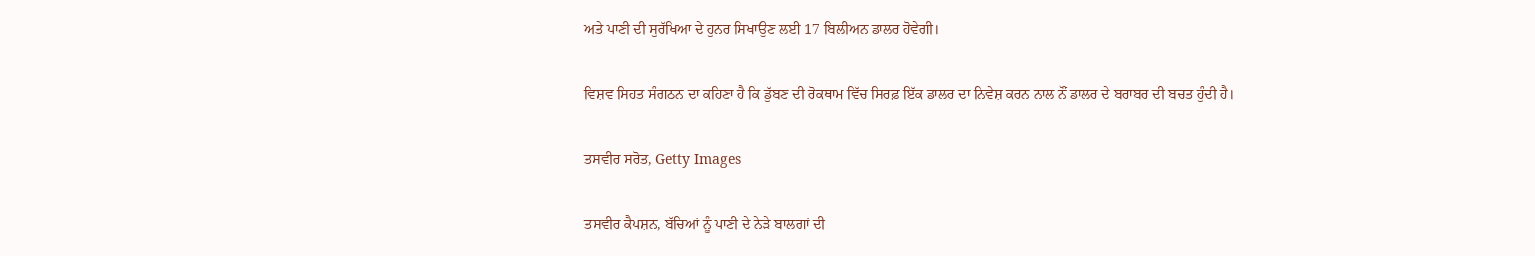ਅਤੇ ਪਾਣੀ ਦੀ ਸੁਰੱਖਿਆ ਦੇ ਹੁਨਰ ਸਿਖਾਉਣ ਲਈ 17 ਬਿਲੀਅਨ ਡਾਲਰ ਹੋਵੇਗੀ।

ਵਿਸ਼ਵ ਸਿਹਤ ਸੰਗਠਨ ਦਾ ਕਹਿਣਾ ਹੈ ਕਿ ਡੁੱਬਣ ਦੀ ਰੋਕਥਾਮ ਵਿੱਚ ਸਿਰਫ਼ ਇੱਕ ਡਾਲਰ ਦਾ ਨਿਵੇਸ਼ ਕਰਨ ਨਾਲ ਨੌਂ ਡਾਲਰ ਦੇ ਬਰਾਬਰ ਦੀ ਬਚਤ ਹੁੰਦੀ ਹੈ।

ਤਸਵੀਰ ਸਰੋਤ, Getty Images

ਤਸਵੀਰ ਕੈਪਸ਼ਨ, ਬੱਚਿਆਂ ਨੂੰ ਪਾਣੀ ਦੇ ਨੇੜੇ ਬਾਲਗਾਂ ਦੀ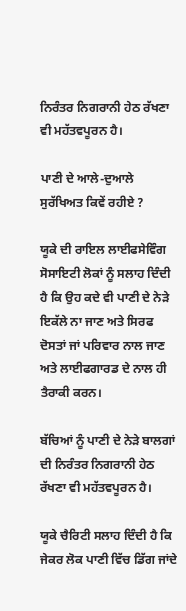ਨਿਰੰਤਰ ਨਿਗਰਾਨੀ ਹੇਠ ਰੱਖਣਾ ਵੀ ਮਹੱਤਵਪੂਰਨ ਹੈ।

ਪਾਣੀ ਦੇ ਆਲੇ-ਦੁਆਲੇ ਸੁਰੱਖਿਅਤ ਕਿਵੇਂ ਰਹੀਏ ?

ਯੂਕੇ ਦੀ ਰਾਇਲ ਲਾਈਫਸੇਵਿੰਗ ਸੋਸਾਇਟੀ ਲੋਕਾਂ ਨੂੰ ਸਲਾਹ ਦਿੰਦੀ ਹੈ ਕਿ ਉਹ ਕਦੇ ਵੀ ਪਾਣੀ ਦੇ ਨੇੜੇ ਇਕੱਲੇ ਨਾ ਜਾਣ ਅਤੇ ਸਿਰਫ ਦੋਸਤਾਂ ਜਾਂ ਪਰਿਵਾਰ ਨਾਲ ਜਾਣ ਅਤੇ ਲਾਈਫਗਾਰਡ ਦੇ ਨਾਲ ਹੀ ਤੈਰਾਕੀ ਕਰਨ।

ਬੱਚਿਆਂ ਨੂੰ ਪਾਣੀ ਦੇ ਨੇੜੇ ਬਾਲਗਾਂ ਦੀ ਨਿਰੰਤਰ ਨਿਗਰਾਨੀ ਹੇਠ ਰੱਖਣਾ ਵੀ ਮਹੱਤਵਪੂਰਨ ਹੈ।

ਯੂਕੇ ਚੈਰਿਟੀ ਸਲਾਹ ਦਿੰਦੀ ਹੈ ਕਿ ਜੇਕਰ ਲੋਕ ਪਾਣੀ ਵਿੱਚ ਡਿੱਗ ਜਾਂਦੇ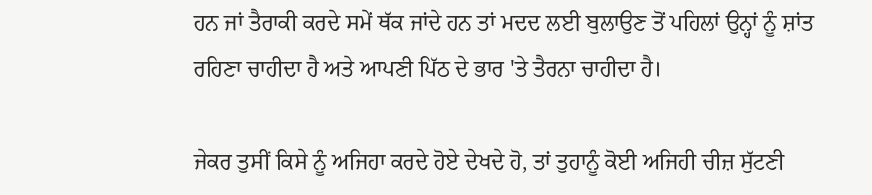ਹਨ ਜਾਂ ਤੈਰਾਕੀ ਕਰਦੇ ਸਮੇਂ ਥੱਕ ਜਾਂਦੇ ਹਨ ਤਾਂ ਮਦਦ ਲਈ ਬੁਲਾਉਣ ਤੋਂ ਪਹਿਲਾਂ ਉਨ੍ਹਾਂ ਨੂੰ ਸ਼ਾਂਤ ਰਹਿਣਾ ਚਾਹੀਦਾ ਹੈ ਅਤੇ ਆਪਣੀ ਪਿੱਠ ਦੇ ਭਾਰ 'ਤੇ ਤੈਰਨਾ ਚਾਹੀਦਾ ਹੈ।

ਜੇਕਰ ਤੁਸੀਂ ਕਿਸੇ ਨੂੰ ਅਜਿਹਾ ਕਰਦੇ ਹੋਏ ਦੇਖਦੇ ਹੋ, ਤਾਂ ਤੁਹਾਨੂੰ ਕੋਈ ਅਜਿਹੀ ਚੀਜ਼ ਸੁੱਟਣੀ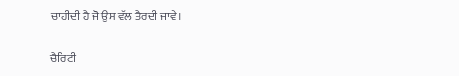ਚਾਹੀਦੀ ਹੈ ਜੋ ਉਸ ਵੱਲ ਤੈਰਦੀ ਜਾਵੇ।

ਚੈਰਿਟੀ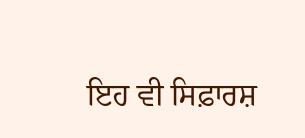ਇਹ ਵੀ ਸਿਫ਼ਾਰਸ਼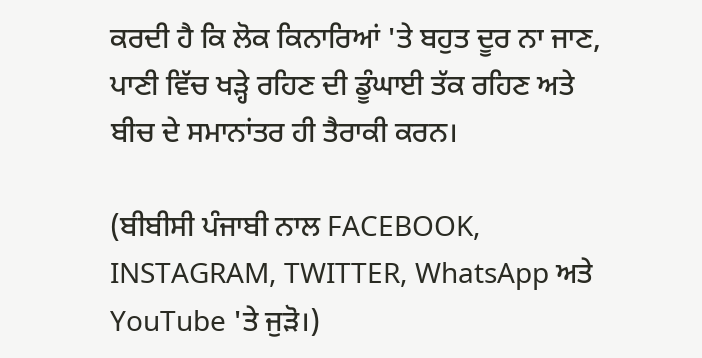ਕਰਦੀ ਹੈ ਕਿ ਲੋਕ ਕਿਨਾਰਿਆਂ 'ਤੇ ਬਹੁਤ ਦੂਰ ਨਾ ਜਾਣ, ਪਾਣੀ ਵਿੱਚ ਖੜ੍ਹੇ ਰਹਿਣ ਦੀ ਡੂੰਘਾਈ ਤੱਕ ਰਹਿਣ ਅਤੇ ਬੀਚ ਦੇ ਸਮਾਨਾਂਤਰ ਹੀ ਤੈਰਾਕੀ ਕਰਨ।

(ਬੀਬੀਸੀ ਪੰਜਾਬੀ ਨਾਲ FACEBOOK, INSTAGRAM, TWITTER, WhatsApp ਅਤੇ YouTube 'ਤੇ ਜੁੜੋ।)